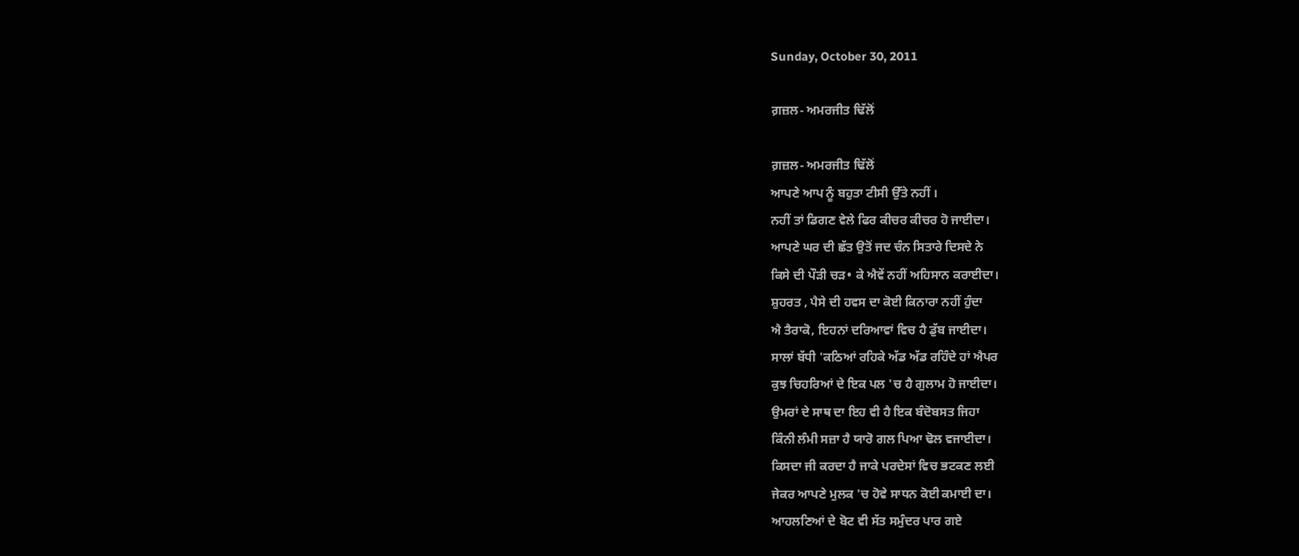Sunday, October 30, 2011

ਗ਼ਜ਼ਲ- ਅਮਰਜੀਤ ਢਿੱਲੋਂ

ਗ਼ਜ਼ਲ- ਅਮਰਜੀਤ ਢਿੱਲੋਂ
ਆਪਣੇ ਆਪ ਨੂੰ ਬਹੁਤਾ ਟੀਸੀ ਉੱਤੇ ਨਹੀਂ ।
ਨਹੀਂ ਤਾਂ ਡਿਗਣ ਵੇਲੇ ਫਿਰ ਕੀਚਰ ਕੀਚਰ ਹੋ ਜਾਈਦਾ।
ਆਪਣੇ ਘਰ ਦੀ ਛੱਤ ਉਤੋਂ ਜਦ ਚੰਨ ਸਿਤਾਰੇ ਦਿਸਦੇ ਨੇ
ਕਿਸੇ ਦੀ ਪੌੜੀ ਚੜ• ਕੇ ਐਵੇਂ ਨਹੀਂ ਅਹਿਸਾਨ ਕਰਾਈਦਾ।
ਸ਼ੁਹਰਤ , ਪੈਸੇ ਦੀ ਹਵਸ ਦਾ ਕੋਈ ਕਿਨਾਰਾ ਨਹੀਂ ਹੁੰਦਾ
ਐ ਤੈਰਾਕੋ, ਇਹਨਾਂ ਦਰਿਆਵਾਂ ਵਿਚ ਹੈ ਡੁੱਬ ਜਾਈਦਾ।
ਸਾਲਾਂ ਬੱਧੀ 'ਕਠਿਆਂ ਰਹਿਕੇ ਅੱਡ ਅੱਡ ਰਹਿੰਦੇ ਹਾਂ ਐਪਰ
ਕੁਝ ਚਿਹਰਿਆਂ ਦੇ ਇਕ ਪਲ 'ਚ ਹੈ ਗੁਲਾਮ ਹੋ ਜਾਈਦਾ।
ਉਮਰਾਂ ਦੇ ਸਾਥ ਦਾ ਇਹ ਵੀ ਹੈ ਇਕ ਬੰਦੋਬਸਤ ਜਿਹਾ
ਕਿੰਨੀ ਲੰਮੀ ਸਜ਼ਾ ਹੈ ਯਾਰੋ ਗਲ ਪਿਆ ਢੋਲ ਵਜਾਈਦਾ।
ਕਿਸਦਾ ਜੀ ਕਰਦਾ ਹੈ ਜਾਕੇ ਪਰਦੇਸਾਂ ਵਿਚ ਭਟਕਣ ਲਈ
ਜੇਕਰ ਆਪਣੇ ਮੁਲਕ 'ਚ ਹੋਵੇ ਸਾਧਨ ਕੋਈ ਕਮਾਈ ਦਾ।
ਆਹਲਣਿਆਂ ਦੇ ਬੋਟ ਵੀ ਸੱਤ ਸਮੁੰਦਰ ਪਾਰ ਗਏ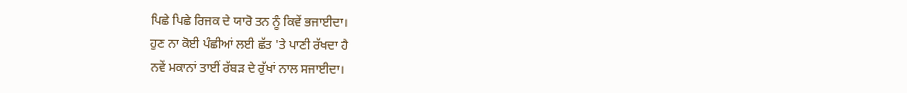ਪਿਛੇ ਪਿਛੇ ਰਿਜਕ ਦੇ ਯਾਰੋ ਤਨ ਨੂੰ ਕਿਵੇਂ ਭਜਾਈਦਾ।
ਹੁਣ ਨਾ ਕੋਈ ਪੰਛੀਆਂ ਲਈ ਛੱਤ 'ਤੇ ਪਾਣੀ ਰੱਖਦਾ ਹੈ
ਨਵੇਂ ਮਕਾਨਾਂ ਤਾਈਂ ਰੱਬੜ ਦੇ ਰੁੱਖਾਂ ਨਾਲ ਸਜਾਈਦਾ।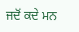ਜਦੋਂ ਕਦੇ ਮਨ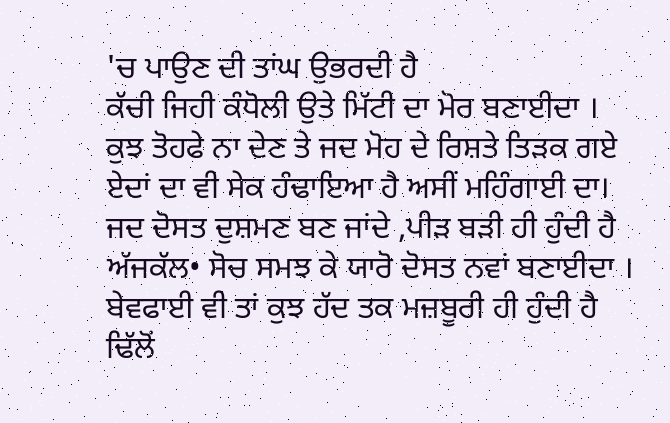'ਚ ਪਾਉਣ ਦੀ ਤਾਂਘ ਉਭਰਦੀ ਹੈ
ਕੱਚੀ ਜਿਹੀ ਕੰਧੋਲੀ ਉਤੇ ਮਿੱਟੀ ਦਾ ਮੋਰ ਬਣਾਈਦਾ ।
ਕੁਝ ਤੋਹਫੇ ਨਾ ਦੇਣ ਤੇ ਜਦ ਮੋਹ ਦੇ ਰਿਸ਼ਤੇ ਤਿੜਕ ਗਏ
ਏਦਾਂ ਦਾ ਵੀ ਸੇਕ ਹੰਢਾਇਆ ਹੈ ਅਸੀਂ ਮਹਿੰਗਾਈ ਦਾ।
ਜਦ ਦੋਸਤ ਦੁਸ਼ਮਣ ਬਣ ਜਾਂਦੇ ,ਪੀੜ ਬੜੀ ਹੀ ਹੁੰਦੀ ਹੈ
ਅੱਜਕੱਲ• ਸੋਚ ਸਮਝ ਕੇ ਯਾਰੋ ਦੋਸਤ ਨਵਾਂ ਬਣਾਈਦਾ ।
ਬੇਵਫਾਈ ਵੀ ਤਾਂ ਕੁਝ ਹੱਦ ਤਕ ਮਜ਼ਬੂਰੀ ਹੀ ਹੁੰਦੀ ਹੈ
ਢਿੱਲੋਂ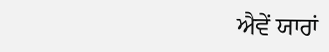ਐਵੇਂ ਯਾਰਾਂ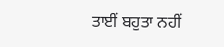ਤਾਈਂ ਬਹੁਤਾ ਨਹੀਂ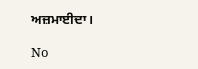ਅਜ਼ਮਾਈਦਾ।

No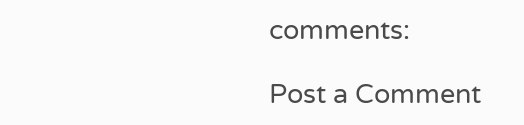comments:

Post a Comment